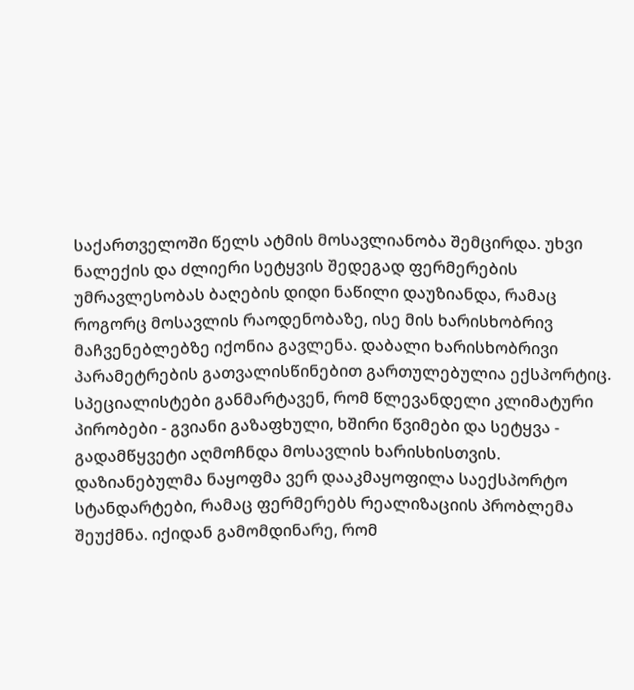საქართველოში წელს ატმის მოსავლიანობა შემცირდა. უხვი ნალექის და ძლიერი სეტყვის შედეგად ფერმერების უმრავლესობას ბაღების დიდი ნაწილი დაუზიანდა, რამაც როგორც მოსავლის რაოდენობაზე, ისე მის ხარისხობრივ მაჩვენებლებზე იქონია გავლენა. დაბალი ხარისხობრივი პარამეტრების გათვალისწინებით გართულებულია ექსპორტიც.
სპეციალისტები განმარტავენ, რომ წლევანდელი კლიმატური პირობები - გვიანი გაზაფხული, ხშირი წვიმები და სეტყვა - გადამწყვეტი აღმოჩნდა მოსავლის ხარისხისთვის. დაზიანებულმა ნაყოფმა ვერ დააკმაყოფილა საექსპორტო სტანდარტები, რამაც ფერმერებს რეალიზაციის პრობლემა შეუქმნა. იქიდან გამომდინარე, რომ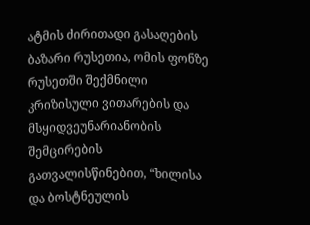ატმის ძირითადი გასაღების ბაზარი რუსეთია, ომის ფონზე რუსეთში შექმნილი კრიზისული ვითარების და მსყიდვეუნარიანობის შემცირების გათვალისწინებით, “ხილისა და ბოსტნეულის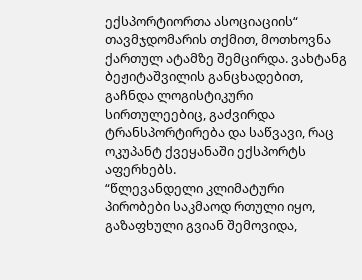ექსპორტიორთა ასოციაციის“ თავმჯდომარის თქმით, მოთხოვნა ქართულ ატამზე შემცირდა. ვახტანგ ბეჟიტაშვილის განცხადებით, გაჩნდა ლოგისტიკური სირთულეებიც, გაძვირდა ტრანსპორტირება და საწვავი, რაც ოკუპანტ ქვეყანაში ექსპორტს აფერხებს.
“წლევანდელი კლიმატური პირობები საკმაოდ რთული იყო, გაზაფხული გვიან შემოვიდა,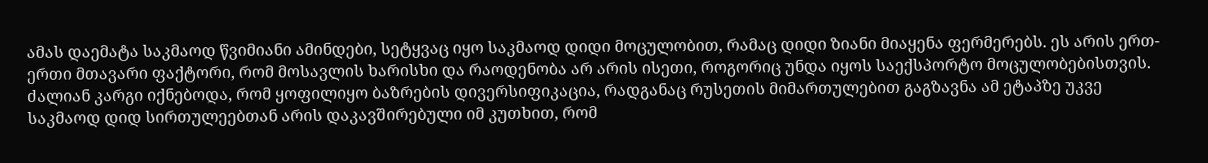ამას დაემატა საკმაოდ წვიმიანი ამინდები, სეტყვაც იყო საკმაოდ დიდი მოცულობით, რამაც დიდი ზიანი მიაყენა ფერმერებს. ეს არის ერთ-ერთი მთავარი ფაქტორი, რომ მოსავლის ხარისხი და რაოდენობა არ არის ისეთი, როგორიც უნდა იყოს საექსპორტო მოცულობებისთვის.
ძალიან კარგი იქნებოდა, რომ ყოფილიყო ბაზრების დივერსიფიკაცია, რადგანაც რუსეთის მიმართულებით გაგზავნა ამ ეტაპზე უკვე საკმაოდ დიდ სირთულეებთან არის დაკავშირებული იმ კუთხით, რომ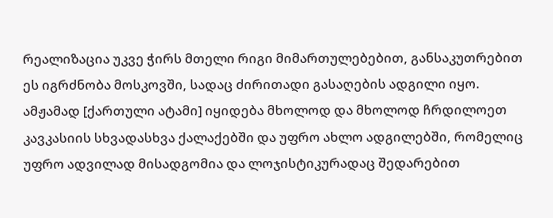რეალიზაცია უკვე ჭირს მთელი რიგი მიმართულებებით, განსაკუთრებით ეს იგრძნობა მოსკოვში, სადაც ძირითადი გასაღების ადგილი იყო. ამჟამად [ქართული ატამი] იყიდება მხოლოდ და მხოლოდ ჩრდილოეთ კავკასიის სხვადასხვა ქალაქებში და უფრო ახლო ადგილებში, რომელიც უფრო ადვილად მისადგომია და ლოჯისტიკურადაც შედარებით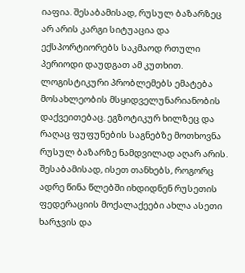იაფია. შესაბამისად, რუსულ ბაზარზეც არ არის კარგი სიტუაცია და ექსპორტიორებს საკმაოდ რთული პერიოდი დაუდგათ ამ კუთხით.
ლოგისტიკური პრობლემებს ემატება მოსახლეობის მსყიდველუნარიანობის დაქვეითებაც. ეგზოტიკურ ხილზეც და რაღაც ფუფუნების საგნებზე მოთხოვნა რუსულ ბაზარზე ნამდვილად აღარ არის. შესაბამისად, ისეთ თანხებს, როგორც ადრე წინა წლებში იხდიდნენ რუსეთის ფედერაციის მოქალაქეები ახლა ასეთი ხარჯვის და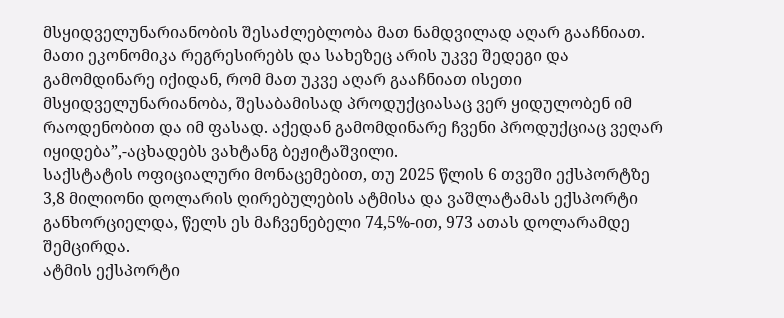მსყიდველუნარიანობის შესაძლებლობა მათ ნამდვილად აღარ გააჩნიათ.
მათი ეკონომიკა რეგრესირებს და სახეზეც არის უკვე შედეგი და გამომდინარე იქიდან, რომ მათ უკვე აღარ გააჩნიათ ისეთი მსყიდველუნარიანობა, შესაბამისად პროდუქციასაც ვერ ყიდულობენ იმ რაოდენობით და იმ ფასად. აქედან გამომდინარე ჩვენი პროდუქციაც ვეღარ იყიდება”,-აცხადებს ვახტანგ ბეჟიტაშვილი.
საქსტატის ოფიციალური მონაცემებით, თუ 2025 წლის 6 თვეში ექსპორტზე 3,8 მილიონი დოლარის ღირებულების ატმისა და ვაშლატამას ექსპორტი განხორციელდა, წელს ეს მაჩვენებელი 74,5%-ით, 973 ათას დოლარამდე შემცირდა.
ატმის ექსპორტი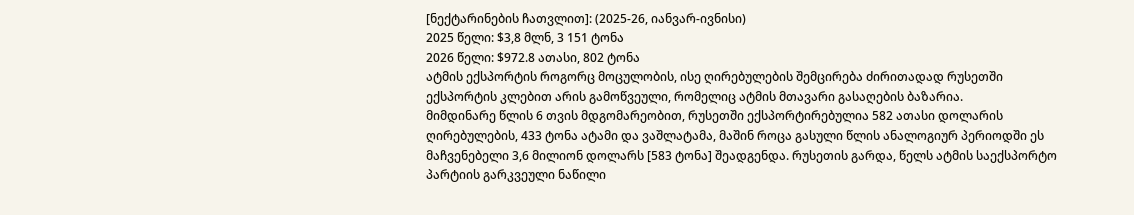[ნექტარინების ჩათვლით]: (2025-26, იანვარ-ივნისი)
2025 წელი: $3,8 მლნ, 3 151 ტონა
2026 წელი: $972.8 ათასი, 802 ტონა
ატმის ექსპორტის როგორც მოცულობის, ისე ღირებულების შემცირება ძირითადად რუსეთში ექსპორტის კლებით არის გამოწვეული, რომელიც ატმის მთავარი გასაღების ბაზარია.
მიმდინარე წლის 6 თვის მდგომარეობით, რუსეთში ექსპორტირებულია 582 ათასი დოლარის ღირებულების, 433 ტონა ატამი და ვაშლატამა, მაშინ როცა გასული წლის ანალოგიურ პერიოდში ეს მაჩვენებელი 3,6 მილიონ დოლარს [583 ტონა] შეადგენდა. რუსეთის გარდა, წელს ატმის საექსპორტო პარტიის გარკვეული ნაწილი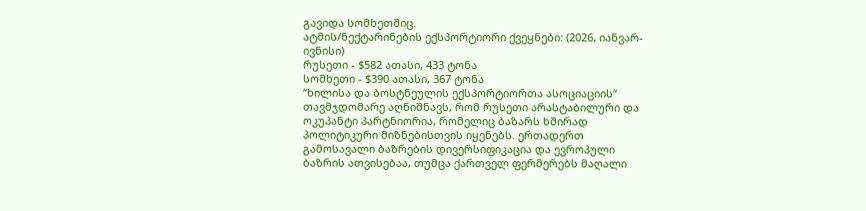გავიდა სომხეთშიც.
ატმის/ნექტარინების ექსპორტიორი ქვეყნები: (2026, იანვარ-ივნისი)
რუსეთი - $582 ათასი, 433 ტონა
სომხეთი - $390 ათასი, 367 ტონა
“ხილისა და ბოსტნეულის ექსპორტიორთა ასოციაციის“ თავმჯდომარე აღნიშნავს, რომ რუსეთი არასტაბილური და ოკუპანტი პარტნიორია, რომელიც ბაზარს ხშირად პოლიტიკური მიზნებისთვის იყენებს. ერთადერთ გამოსავალი ბაზრების დივერსიფიკაცია და ევროპული ბაზრის ათვისებაა, თუმცა ქართველ ფერმერებს მაღალი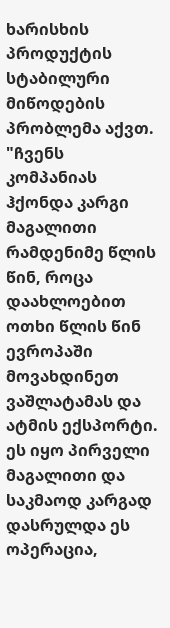ხარისხის პროდუქტის სტაბილური მიწოდების პრობლემა აქვთ.
"ჩვენს კომპანიას ჰქონდა კარგი მაგალითი რამდენიმე წლის წინ, როცა დაახლოებით ოთხი წლის წინ ევროპაში მოვახდინეთ ვაშლატამას და ატმის ექსპორტი. ეს იყო პირველი მაგალითი და საკმაოდ კარგად დასრულდა ეს ოპერაცია,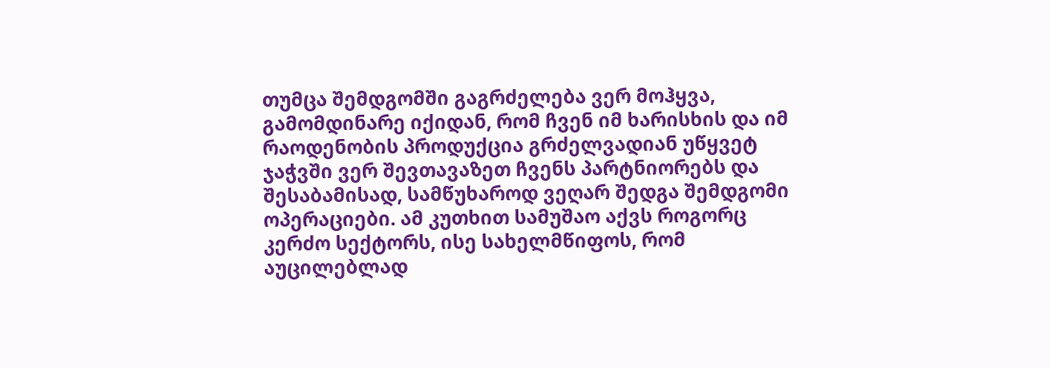თუმცა შემდგომში გაგრძელება ვერ მოჰყვა, გამომდინარე იქიდან, რომ ჩვენ იმ ხარისხის და იმ რაოდენობის პროდუქცია გრძელვადიან უწყვეტ ჯაჭვში ვერ შევთავაზეთ ჩვენს პარტნიორებს და შესაბამისად, სამწუხაროდ ვეღარ შედგა შემდგომი ოპერაციები. ამ კუთხით სამუშაო აქვს როგორც კერძო სექტორს, ისე სახელმწიფოს, რომ აუცილებლად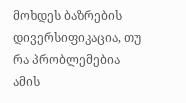მოხდეს ბაზრების დივერსიფიკაცია, თუ რა პრობლემებია ამის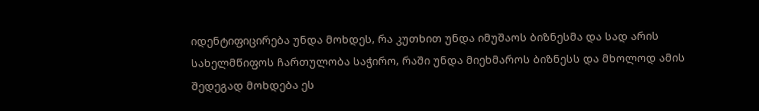იდენტიფიცირება უნდა მოხდეს, რა კუთხით უნდა იმუშაოს ბიზნესმა და სად არის სახელმწიფოს ჩართულობა საჭირო, რაში უნდა მიეხმაროს ბიზნესს და მხოლოდ ამის შედეგად მოხდება ეს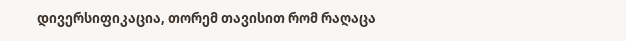დივერსიფიკაცია, თორემ თავისით რომ რაღაცა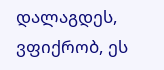დალაგდეს, ვფიქრობ, ეს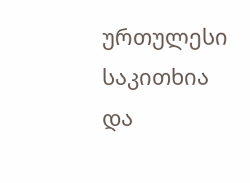ურთულესი საკითხია და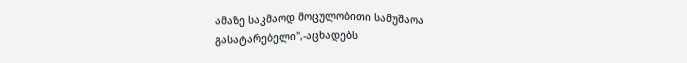ამაზე საკმაოდ მოცულობითი სამუშაოა გასატარებელი",-აცხადებს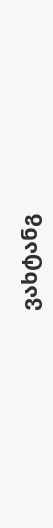ვახტანგ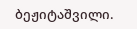ბეჟიტაშვილი.